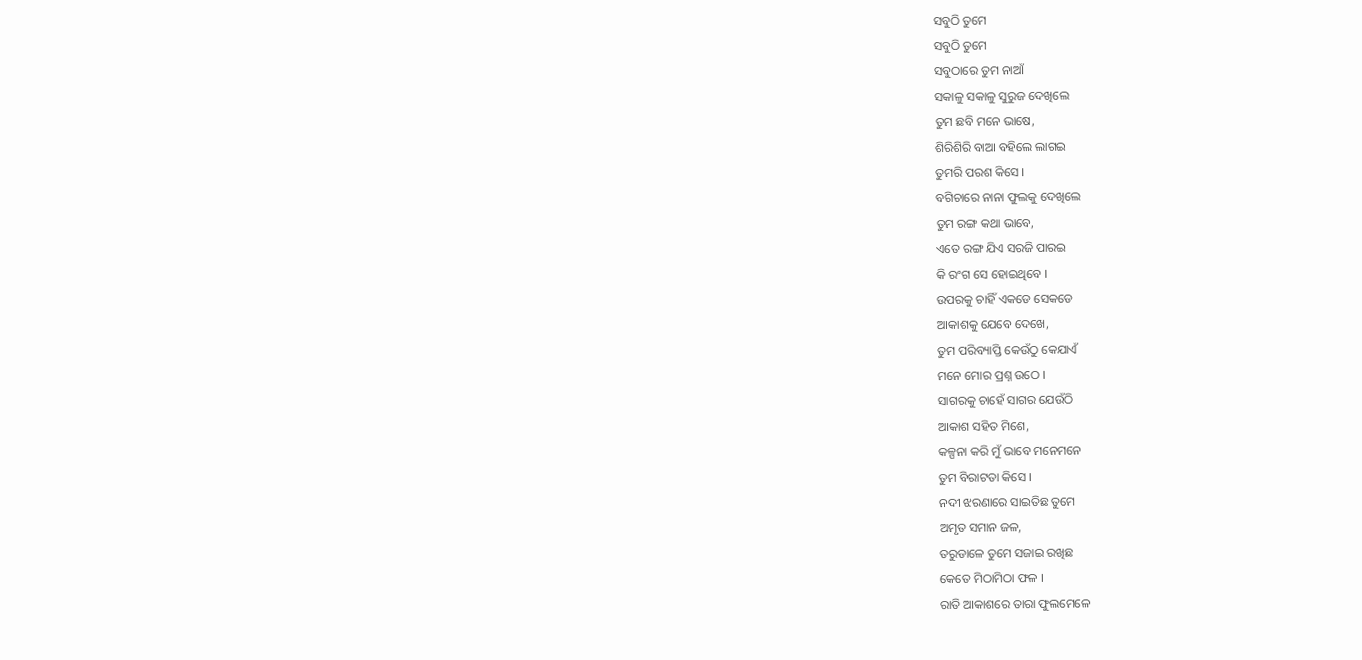ସବୁଠି ତୁମେ
ସବୁଠି ତୁମେ
ସବୁଠାରେ ତୁମ ନାଆଁ
ସକାଳୁ ସକାଳୁ ସୁରୁଜ ଦେଖିଲେ
ତୁମ ଛବି ମନେ ଭାଷେ,
ଶିରିଶିରି ବାଆ ବହିଲେ ଲାଗଇ
ତୁମରି ପରଶ କିସେ ।
ବଗିଚାରେ ନାନା ଫୁଲକୁ ଦେଖିଲେ
ତୁମ ରଙ୍ଗ କଥା ଭାବେ,
ଏତେ ରଙ୍ଗ ଯିଏ ସରଜି ପାରଇ
କି ରଂଗ ସେ ହୋଇଥିବେ ।
ଉପରକୁ ଚାହିଁ ଏକଡେ ସେକଡେ
ଆକାଶକୁ ଯେବେ ଦେଖେ,
ତୁମ ପରିବ୍ୟାପ୍ତି କେଉଁଠୁ କେଯାଏଁ
ମନେ ମୋର ପ୍ରଶ୍ନ ଉଠେ ।
ସାଗରକୁ ଚାହେଁ ସାଗର ଯେଉଁଠି
ଆକାଶ ସହିତ ମିଶେ,
କଳ୍ପନା କରି ମୁଁ ଭାବେ ମନେମନେ
ତୁମ ବିରାଟତା କିସେ ।
ନଦୀ ଝରଣାରେ ସାଇତିଛ ତୁମେ
ଅମୃତ ସମାନ ଜଳ,
ତରୁଡାଳେ ତୁମେ ସଜାଇ ରଖିଛ
କେତେ ମିଠାମିଠା ଫଳ ।
ରାତି ଆକାଶରେ ତାରା ଫୁଲମେଳେ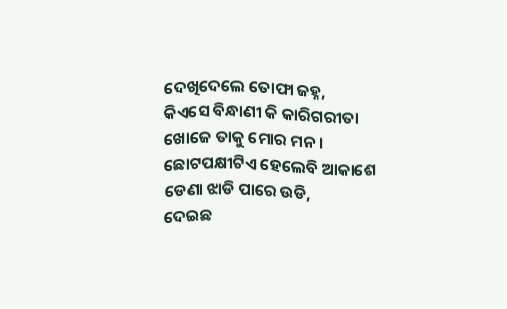ଦେଖିଦେଲେ ତୋଫା ଜହ୍ନ,
କିଏସେ ବିନ୍ଧାଣୀ କି କାରିଗରୀତା
ଖୋଜେ ତାକୁ ମୋର ମନ ।
ଛୋଟପକ୍ଷୀଟିଏ ହେଲେବି ଆକାଶେ
ଡେଣା ଝାଡି ପାରେ ଉଡି,
ଦେଇଛ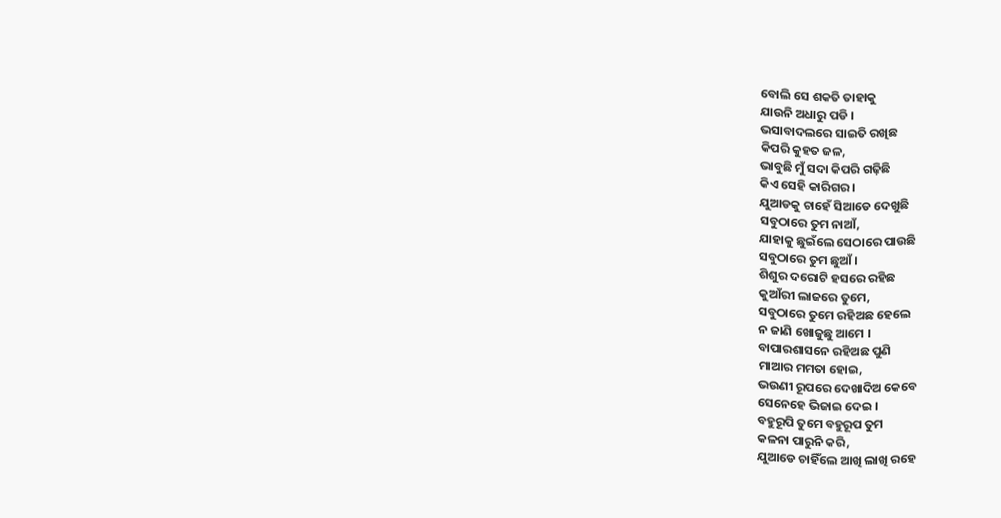ବୋଲି ସେ ଶକତି ତାହାକୁ
ଯାଉନି ଅଧାରୁ ପଡି ।
ଭସାବାଦଲରେ ସାଇତି ରଖିଛ
କିପରି କୁହତ ଜଳ,
ଭାବୁଛି ମୁଁ ସଦା କିପରି ଗଢ଼ିଛି
କିଏ ସେହି କାରିଗର ।
ଯୁଆଡକୁ ଚାହେଁ ସିଆଡେ ଦେଖୁଛି
ସବୁଠାରେ ତୁମ ନାଆଁ,
ଯାହାକୁ ଛୁଇଁଲେ ସେଠାରେ ପାଉଛି
ସବୁଠାରେ ତୁମ ଛୁଆଁ ।
ଶିଶୁର ଦରୋଟି ହସରେ ରହିଛ
କୁଆଁରୀ ଲାଜରେ ତୁମେ,
ସବୁଠାରେ ତୁମେ ରହିଅଛ ହେଲେ
ନ ଜାଣି ଖୋଜୁଛୁ ଆମେ ।
ବାପାରଶାସନେ ରହିଅଛ ପୁଣି
ମାଆର ମମତା ହୋଇ,
ଭଉଣୀ ରୂପରେ ଦେଖାଦିଅ କେବେ
ସେନେହେ ଭିଜାଇ ଦେଇ ।
ବହୁରୂପି ତୁମେ ବହୁରୂପ ତୁମ
କଳନା ପାରୁନି କରି,
ଯୁଆଡେ ଚାହିଁଲେ ଆଖି ଲାଖି ରହେ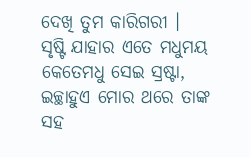ଦେଖି ତୁମ କାରିଗରୀ ।
ସୃଷ୍ଟି ଯାହାର ଏତେ ମଧୁମୟ
କେତେମଧୁ ସେଇ ସ୍ରଷ୍ଟା,
ଇଚ୍ଛାହୁଏ ମୋର ଥରେ ତାଙ୍କ ସହ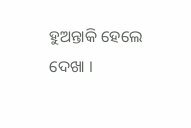ହୁଅନ୍ତାକି ହେଲେ ଦେଖା ।